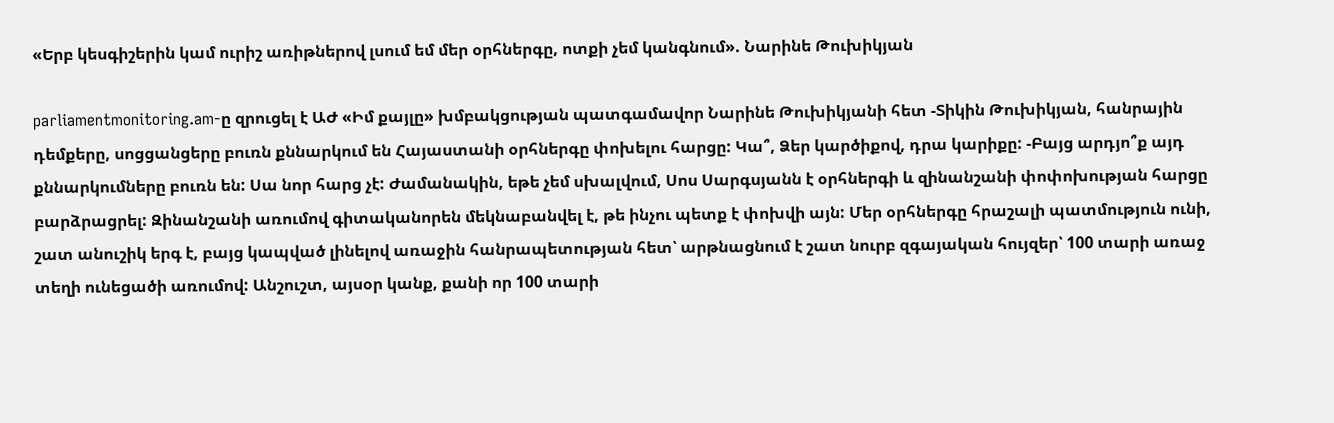«Երբ կեսգիշերին կամ ուրիշ առիթներով լսում եմ մեր օրհներգը, ոտքի չեմ կանգնում». Նարինե Թուխիկյան

parliamentmonitoring.am-ը զրուցել է ԱԺ «Իմ քայլը» խմբակցության պատգամավոր Նարինե Թուխիկյանի հետ -Տիկին Թուխիկյան, հանրային դեմքերը, սոցցանցերը բուռն քննարկում են Հայաստանի օրհներգը փոխելու հարցը: Կա՞, Ձեր կարծիքով, դրա կարիքը: -Բայց արդյո՞ք այդ քննարկումները բուռն են: Սա նոր հարց չէ: Ժամանակին, եթե չեմ սխալվում, Սոս Սարգսյանն է օրհներգի և զինանշանի փոփոխության հարցը բարձրացրել: Զինանշանի առումով գիտականորեն մեկնաբանվել է, թե ինչու պետք է փոխվի այն: Մեր օրհներգը հրաշալի պատմություն ունի, շատ անուշիկ երգ է, բայց կապված լինելով առաջին հանրապետության հետ՝ արթնացնում է շատ նուրբ զգայական հույզեր՝ 100 տարի առաջ տեղի ունեցածի առումով: Անշուշտ, այսօր կանք, քանի որ 100 տարի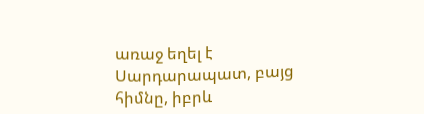առաջ եղել է Սարդարապատ, բայց հիմնը, իբրև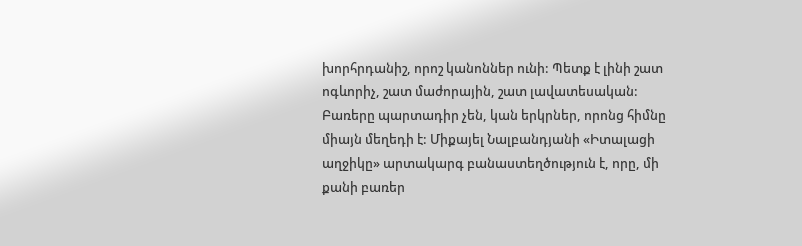խորհրդանիշ, որոշ կանոններ ունի: Պետք է լինի շատ ոգևորիչ, շատ մաժորային, շատ լավատեսական: Բառերը պարտադիր չեն, կան երկրներ, որոնց հիմնը միայն մեղեդի է: Միքայել Նալբանդյանի «Իտալացի աղջիկը» արտակարգ բանաստեղծություն է, որը, մի քանի բառեր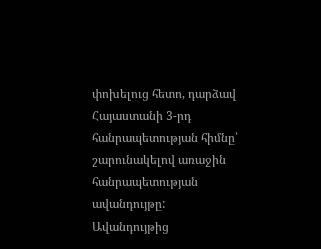փոխելուց հետո, դարձավ Հայաստանի 3-րդ հանրապետության հիմնը՝ շարունակելով առաջին հանրապետության ավանդույթը: Ավանդույթից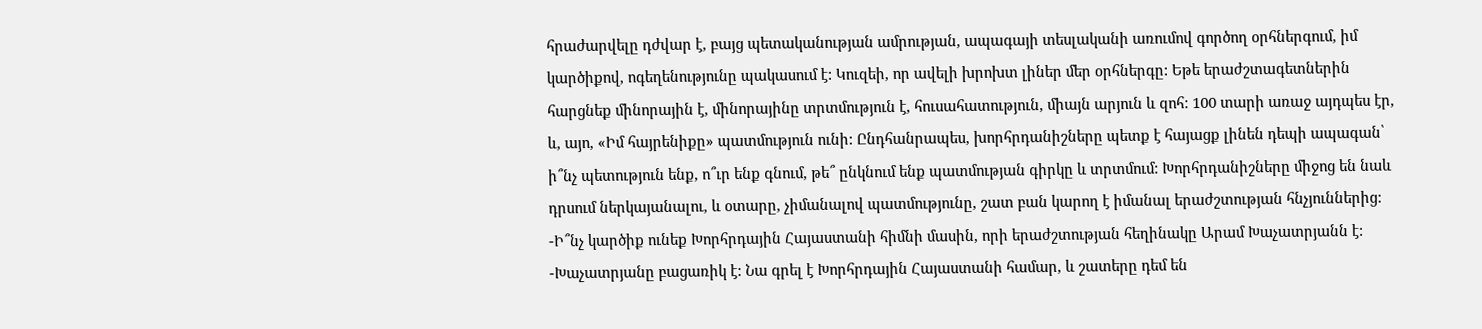հրաժարվելը դժվար է, բայց պետականության ամրության, ապագայի տեսլականի առումով գործող օրհներգում, իմ կարծիքով, ոգեղենությունը պակասում է: Կուզեի, որ ավելի խրոխտ լիներ մեր օրհներգը: Եթե երաժշտագետներին հարցնեք մինորային է, մինորայինը տրտմություն է, հուսահատություն, միայն արյուն և զոհ: 100 տարի առաջ այդպես էր, և, այո, «Իմ հայրենիքը» պատմություն ունի: Ընդհանրապես, խորհրդանիշները պետք է հայացք լինեն դեպի ապագան՝ ի՞նչ պետություն ենք, ո՞ւր ենք գնում, թե՞ ընկնում ենք պատմության գիրկը և տրտմում: Խորհրդանիշները միջոց են նաև դրսում ներկայանալու, և օտարը, չիմանալով պատմությունը, շատ բան կարող է իմանալ երաժշտության հնչյուններից: -Ի՞նչ կարծիք ունեք Խորհրդային Հայաստանի հիմնի մասին, որի երաժշտության հեղինակը Արամ Խաչատրյանն է: -Խաչատրյանը բացառիկ է: Նա գրել է Խորհրդային Հայաստանի համար, և շատերը դեմ են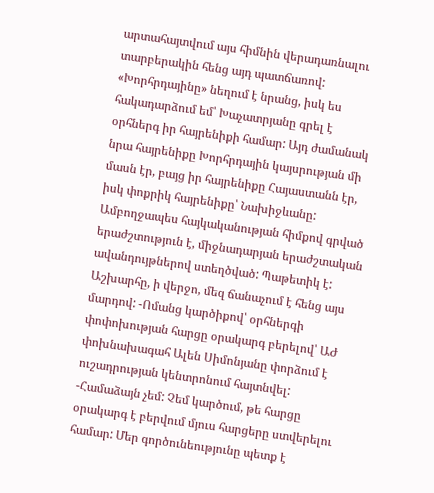արտահայտվում այս հիմնին վերադառնալու տարբերակին հենց այդ պատճառով: «Խորհրդայինը» նեղում է նրանց, իսկ ես հակադարձում եմ՝ Խաչատրյանը գրել է օրհներգ իր հայրենիքի համար: Այդ ժամանակ նրա հայրենիքը Խորհրդային կայսրության մի մասն էր, բայց իր հայրենիքը Հայաստանն էր, իսկ փոքրիկ հայրենիքը՝ Նախիջևանը: Ամբողջապես հայկականության հիմքով գրված երաժշտություն է, միջնադարյան երաժշտական ավանդույթներով ստեղծված: Պաթետիկ է: Աշխարհը, ի վերջո, մեզ ճանաչում է հենց այս մարդով: -Ոմանց կարծիքով՝ օրհներգի փոփոխության հարցը օրակարգ բերելով՝ ԱԺ փոխնախագահ Ալեն Սիմոնյանը փորձում է ուշադրության կենտրոնում հայտնվել: -Համաձայն չեմ: Չեմ կարծում, թե հարցը օրակարգ է բերվում մյուս հարցերը ստվերելու համար: Մեր գործունեությունը պետք է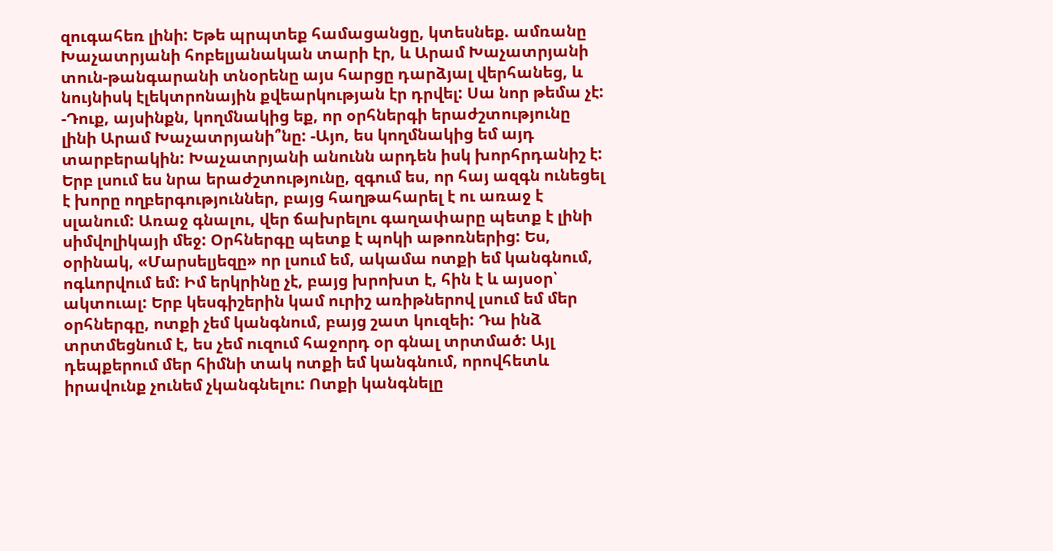զուգահեռ լինի: Եթե պրպտեք համացանցը, կտեսնեք. ամռանը Խաչատրյանի հոբելյանական տարի էր, և Արամ Խաչատրյանի տուն-թանգարանի տնօրենը այս հարցը դարձյալ վերհանեց, և նույնիսկ էլեկտրոնային քվեարկության էր դրվել: Սա նոր թեմա չէ: -Դուք, այսինքն, կողմնակից եք, որ օրհներգի երաժշտությունը լինի Արամ Խաչատրյանի՞նը: -Այո, ես կողմնակից եմ այդ տարբերակին: Խաչատրյանի անունն արդեն իսկ խորհրդանիշ է: Երբ լսում ես նրա երաժշտությունը, զգում ես, որ հայ ազգն ունեցել է խորը ողբերգություններ, բայց հաղթահարել է ու առաջ է սլանում: Առաջ գնալու, վեր ճախրելու գաղափարը պետք է լինի սիմվոլիկայի մեջ: Օրհներգը պետք է պոկի աթոռներից: Ես, օրինակ, «Մարսելյեզը» որ լսում եմ, ակամա ոտքի եմ կանգնում, ոգևորվում եմ: Իմ երկրինը չէ, բայց խրոխտ է, հին է և այսօր՝ ակտուալ: Երբ կեսգիշերին կամ ուրիշ առիթներով լսում եմ մեր օրհներգը, ոտքի չեմ կանգնում, բայց շատ կուզեի: Դա ինձ տրտմեցնում է, ես չեմ ուզում հաջորդ օր գնալ տրտմած: Այլ դեպքերում մեր հիմնի տակ ոտքի եմ կանգնում, որովհետև իրավունք չունեմ չկանգնելու: Ոտքի կանգնելը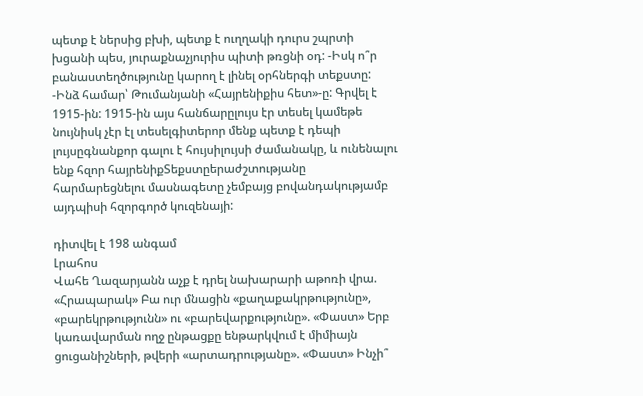պետք է ներսից բխի, պետք է ուղղակի դուրս շպրտի խցանի պես, յուրաքնաչյուրիս պիտի թռցնի օդ: -Իսկ ո՞ր բանաստեղծությունը կարող է լինել օրհներգի տեքստը: -Ինձ համար՝ Թումանյանի «Հայրենիքիս հետ»-ը: Գրվել է 1915-ին: 1915-ին այս հանճարըլույս էր տեսել կամեթե նույնիսկ չէր էլ տեսելգիտերոր մենք պետք է դեպի լույսըգնանքոր գալու է հույսիլույսի ժամանակը, և ունենալու ենք հզոր հայրենիքՏեքստըերաժշտությանը հարմարեցնելու մասնագետը չեմբայց բովանդակությամբ այդպիսի հզորգործ կուզենայի:

դիտվել է 198 անգամ
Լրահոս
Վահե Ղազարյանն աչք է դրել նախարարի աթոռի վրա. «Հրապարակ» Բա ուր մնացին «քաղաքակրթությունը», «բարեկրթությունն» ու «բարեվարքությունը». «Փաստ» Երբ կառավարման ողջ ընթացքը ենթարկվում է միմիայն ցուցանիշների, թվերի «արտադրությանը». «Փաստ» Ինչի՞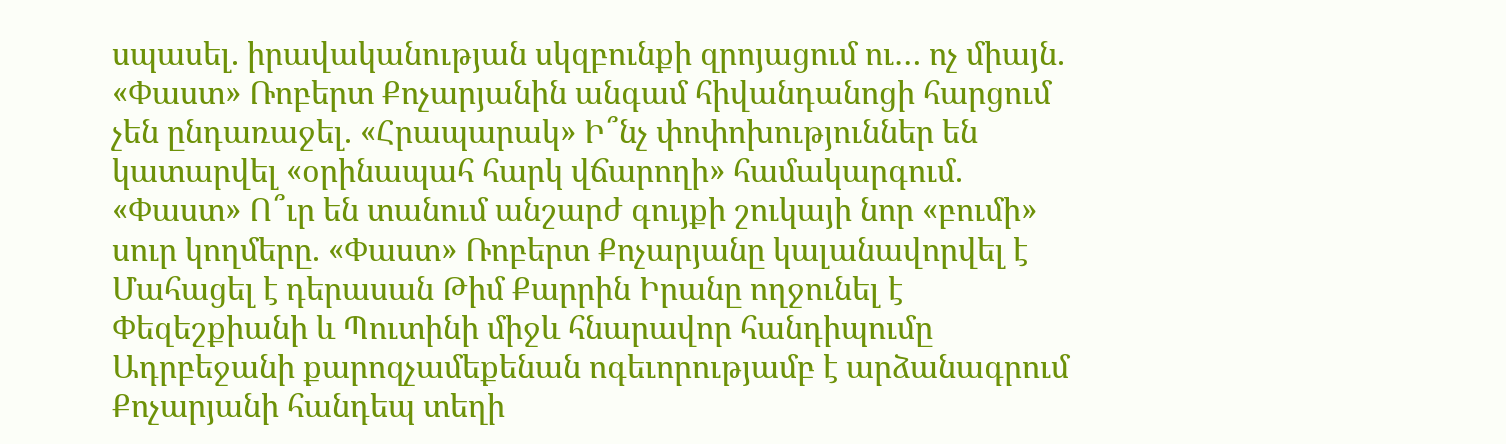սպասել. իրավականության սկզբունքի զրոյացում ու… ոչ միայն. «Փաստ» Ռոբերտ Քոչարյանին անգամ հիվանդանոցի հարցում չեն ընդառաջել. «Հրապարակ» Ի՞նչ փոփոխություններ են կատարվել «օրինապահ հարկ վճարողի» համակարգում. «Փաստ» Ո՞ւր են տանում անշարժ գույքի շուկայի նոր «բումի» սուր կողմերը. «Փաստ» Ռոբերտ Քոչարյանը կալանավորվել է Մահացել է դերասան Թիմ Քարրին Իրանը ողջունել է Փեզեշքիանի և Պուտինի միջև հնարավոր հանդիպումը Ադրբեջանի քարոզչամեքենան ոգեւորությամբ է արձանագրում Քոչարյանի հանդեպ տեղի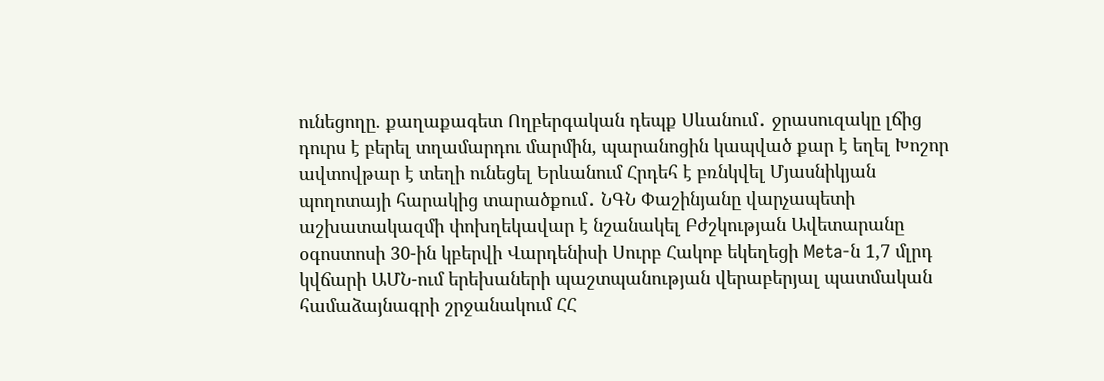ունեցողը. քաղաքագետ Ողբերգական դեպք Սևանում․ ջրասուզակը լճից դուրս է բերել տղամարդու մարմին, պարանոցին կապված քար է եղել Խոշոր ավտովթար է տեղի ունեցել Երևանում Հրդեհ է բռնկվել Մյասնիկյան պողոտայի հարակից տարածքում․ ՆԳՆ Փաշինյանը վարչապետի աշխատակազմի փոխղեկավար է նշանակել Բժշկության Ավետարանը օգոստոսի 30-ին կբերվի Վարդենիսի Սուրբ Հակոբ եկեղեցի Meta-ն 1,7 մլրդ կվճարի ԱՄՆ-ում երեխաների պաշտպանության վերաբերյալ պատմական համաձայնագրի շրջանակում ՀՀ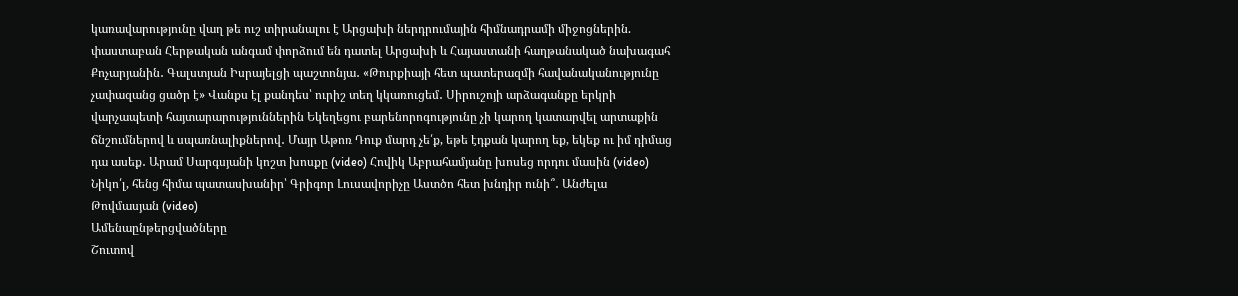կառավարությունը վաղ թե ուշ տիրանալու է Արցախի ներդրումային հիմնադրամի միջոցներին. փաստաբան Հերթական անգամ փորձում են դատել Արցախի և Հայաստանի հաղթանակած նախագահ Քոչարյանին․ Գալստյան Իսրայելցի պաշտոնյա․ «Թուրքիայի հետ պատերազմի հավանականությունը չափազանց ցածր է» Վանքս էլ քանդես՝ ուրիշ տեղ կկառուցեմ․ Սիրուշոյի արձագանքը երկրի վարչապետի հայտարարություններին Եկեղեցու բարենորոգությունը չի կարող կատարվել արտաքին ճնշումներով և սպառնալիքներով․ Մայր Աթոռ Դուք մարդ չե՛ք, եթե էդքան կարող եք, եկեք ու իմ դիմաց դա ասեք․ Արամ Սարգսյանի կոշտ խոսքը (video) Հովիկ Աբրահամյանը խոսեց որդու մասին (video) Նիկո՛լ, հենց հիմա պատասխանիր՝ Գրիգոր Լուսավորիչը Աստծո հետ խնդիր ունի՞․ Անժելա Թովմասյան (video)
Ամենաընթերցվածները
Շուտով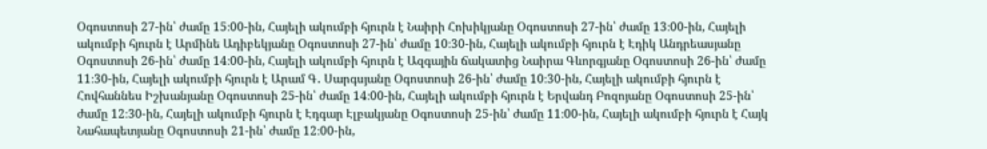Օգոստոսի 27-ին՝ ժամը 15։00-ին, Հայելի ակումբի հյուրն է Նաիրի Հոխիկյանը Օգոստոսի 27-ին՝ ժամը 13։00-ին, Հայելի ակումբի հյուրն է Արմինե Ադիբեկյանը Օգոստոսի 27-ին՝ ժամը 10։30-ին, Հայելի ակումբի հյուրն է Էդիկ Անդրեասյանը Օգոստոսի 26-ին՝ ժամը 14։00-ին, Հայելի ակումբի հյուրն է Ազգային ճակատից Նաիրա Գևորգյանը Օգոստոսի 26-ին՝ ժամը 11։30-ին, Հայելի ակումբի հյուրն է Արամ Գ․ Սարգսյանը Օգոստոսի 26-ին՝ ժամը 10։30-ին, Հայելի ակումբի հյուրն է Հովհաննես Իշխանյանը Օգոստոսի 25-ին՝ ժամը 14։00-ին, Հայելի ակումբի հյուրն է Երվանդ Բոզոյանը Օգոստոսի 25-ին՝ ժամը 12։30-ին, Հայելի ակումբի հյուրն է Էդգար Էլբակյանը Օգոստոսի 25-ին՝ ժամը 11։00-ին, Հայելի ակումբի հյուրն է Հայկ Նահապետյանը Օգոստոսի 21-ին՝ ժամը 12։00-ին,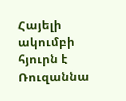Հայելի ակումբի հյուրն է Ռուզաննա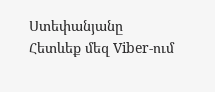Ստեփանյանը
Հետևեք մեզ Viber-ում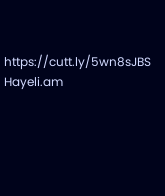https://cutt.ly/5wn8sJBS
Hayeli.am